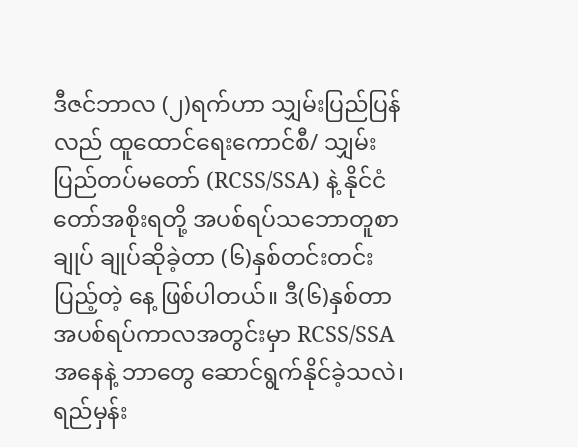ဒီဇင်ဘာလ (၂)ရက်ဟာ သျှမ်းပြည်ပြန်လည် ထူထောင်ရေးကောင်စီ/ သျှမ်းပြည်တပ်မတော် (RCSS/SSA) နဲ့ နိုင်ငံတော်အစိုးရတို့ အပစ်ရပ်သဘောတူစာချုပ် ချုပ်ဆိုခဲ့တာ (၆)နှစ်တင်းတင်းပြည့်တဲ့ နေ့ ဖြစ်ပါတယ်။ ဒီ(၆)နှစ်တာ အပစ်ရပ်ကာလအတွင်းမှာ RCSS/SSA အနေနဲ့ ဘာတွေ ဆောင်ရွက်နိုင်ခဲ့သလဲ၊ ရည်မှန်း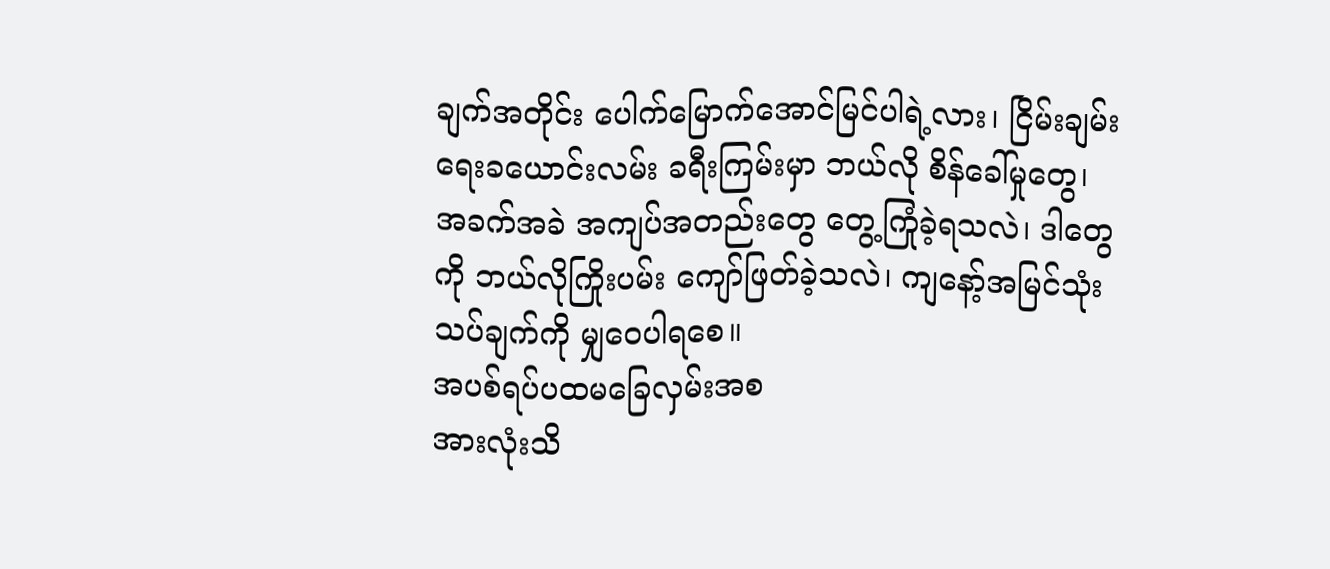ချက်အတိုင်း ပေါက်မြောက်အောင်မြင်ပါရဲ့လား၊ ငြိမ်းချမ်းရေးခယောင်းလမ်း ခရီးကြမ်းမှာ ဘယ်လို စိန်ခေါ်မှုတွေ၊ အခက်အခဲ အကျပ်အတည်းတွေ တွေ့ကြုံခဲ့ရသလဲ၊ ဒါတွေကို ဘယ်လိုကြိုးပမ်း ကျော်ဖြတ်ခဲ့သလဲ၊ ကျနော့်အမြင်သုံးသပ်ချက်ကို မျှဝေပါရစေ။
အပစ်ရပ်ပထမခြေလှမ်းအစ
အားလုံးသိ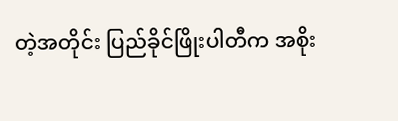တဲ့အတိုင်း ပြည်ခိုင်ဖြိုးပါတီက အစိုး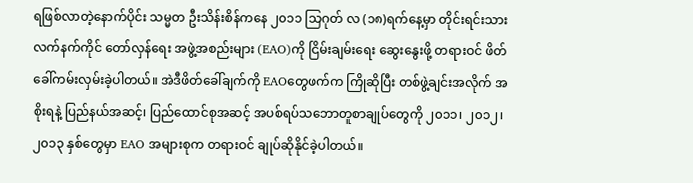ရဖြစ်လာတဲ့နောက်ပိုင်း သမ္မတ ဦးသိန်းစိန်ကနေ ၂၀၁၁ သြဂုတ် လ (၁၈)ရက်နေ့မှာ တိုင်းရင်းသား လက်နက်ကိုင် တော်လှန်ရေး အဖွဲ့အစည်းများ (EAO)ကို ငြိမ်းချမ်းရေး ဆွေးနွေးဖို့ တရားဝင် ဖိတ်ခေါ်ကမ်းလှမ်းခဲ့ပါတယ်။ အဲဒီဖိတ်ခေါ်ချက်ကို EAOတွေဖက်က ကြိုဆိုပြီး တစ်ဖွဲ့ချင်းအလိုက် အစိုးရနဲ့ ပြည်နယ်အဆင့်၊ ပြည်ထောင်စုအဆင့် အပစ်ရပ်သဘောတူစာချုပ်တွေကို ၂၀၁၁၊ ၂၀၁၂၊၂၀၁၃ နှစ်တွေမှာ EAO အများစုက တရားဝင် ချုပ်ဆိုနိုင်ခဲ့ပါတယ်။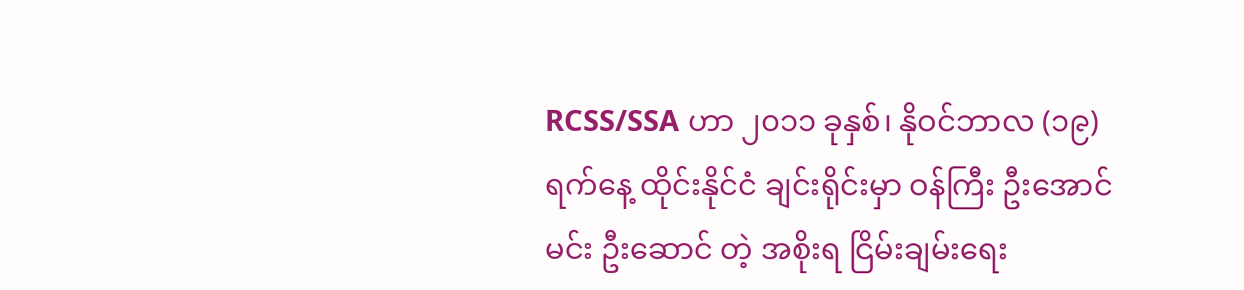RCSS/SSA ဟာ ၂၀၁၁ ခုနှစ်၊ နိုဝင်ဘာလ (၁၉)ရက်နေ့ ထိုင်းနိုင်ငံ ချင်းရိုင်းမှာ ဝန်ကြီး ဦးအောင်မင်း ဦးဆောင် တဲ့ အစိုးရ ငြိမ်းချမ်းရေး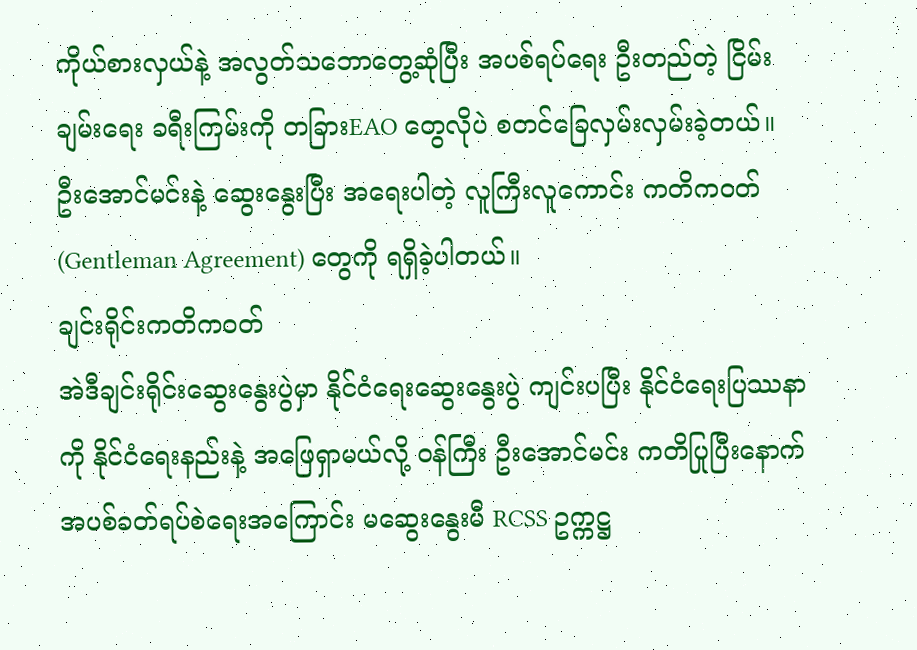ကိုယ်စားလှယ်နဲ့ အလွတ်သဘောတွေ့ဆုံပြီး အပစ်ရပ်ရေး ဦးတည်တဲ့ ငြိမ်းချမ်းရေး ခရီးကြမ်းကို တခြားEAO တွေလိုပဲ စတင်ခြေလှမ်းလှမ်းခဲ့တယ်။ ဦးအောင်မင်းနဲ့ ဆွေးနွေးပြီး အရေးပါတဲ့ လူကြီးလူကောင်း ကတိကဝတ် (Gentleman Agreement) တွေကို ရရှိခဲ့ပါတယ်။
ချင်းရိုင်းကတိကဝတ်
အဲဒီချင်းရိုင်းဆွေးနွေးပွဲမှာ နိုင်ငံရေးဆွေးနွေးပွဲ ကျင်းပပြီး နိုင်ငံရေးပြဿနာကို နိုင်ငံရေးနည်းနဲ့ အဖြေရှာမယ်လို့ ဝန်ကြီး ဦးအောင်မင်း ကတိပြုပြီးနောက် အပစ်ခတ်ရပ်စဲရေးအကြောင်း မဆွေးနွေးမီ RCSS ဥက္ကဋ္ဌ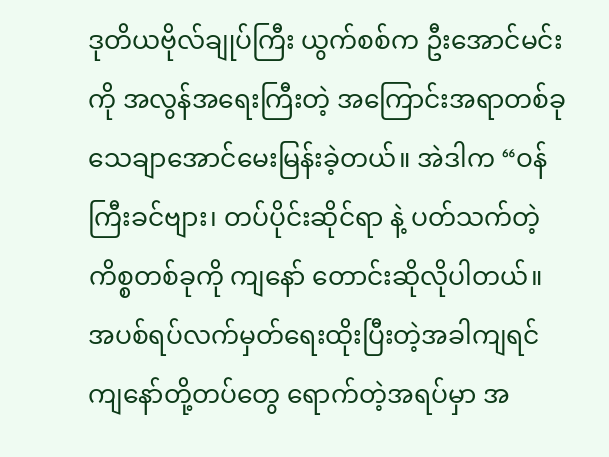ဒုတိယဗိုလ်ချုပ်ကြီး ယွက်စစ်က ဦးအောင်မင်းကို အလွန်အရေးကြီးတဲ့ အကြောင်းအရာတစ်ခု သေချာအောင်မေးမြန်းခဲ့တယ်။ အဲဒါက “ဝန်ကြီးခင်ဗျား၊ တပ်ပိုင်းဆိုင်ရာ နဲ့ ပတ်သက်တဲ့ကိစ္စတစ်ခုကို ကျနော် တောင်းဆိုလိုပါတယ်။ အပစ်ရပ်လက်မှတ်ရေးထိုးပြီးတဲ့အခါကျရင် ကျနော်တို့တပ်တွေ ရောက်တဲ့အရပ်မှာ အ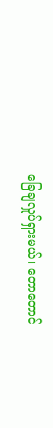ခြေချလှုပ်ရှားမယ်၊ တောတောင်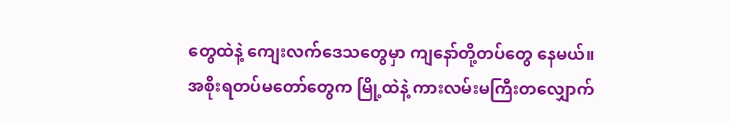တွေထဲနဲ့ ကျေးလက်ဒေသတွေမှာ ကျနော်တို့တပ်တွေ နေမယ်။ အစိုးရတပ်မတော်တွေက မြို့ထဲနဲ့ ကားလမ်းမကြီးတလျှောက်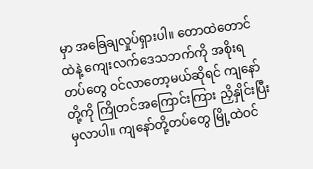မှာ အခြေချလှုပ်ရှားပါ။ တောထဲတောင်ထဲနဲ့ ကျေးလက်ဒေသဘက်ကို အစိုးရတပ်တွေ ဝင်လာတော့မယ်ဆိုရင် ကျနော်တို့ကို ကြိုတင်အကြောင်းကြား ညှိနှိုင်းပြီးမှလာပါ။ ကျနော်တို့တပ်တွေ မြို့ထဲဝင်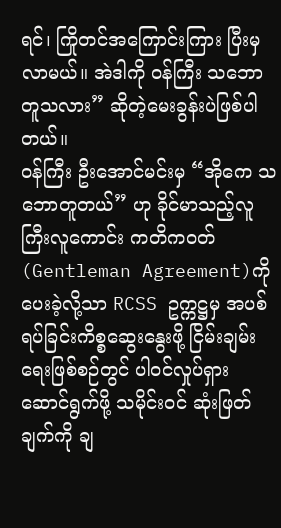ရင်၊ ကြိုတင်အကြောင်းကြား ပြီးမှ လာမယ်။ အဲဒါကို ဝန်ကြီး သဘောတူသလား” ဆိုတဲ့မေးခွန်းပဲဖြစ်ပါတယ်။
ဝန်ကြီး ဦးအောင်မင်းမှ “အိုကေ သဘောတူတယ်” ဟု ခိုင်မာသည့်လူကြီးလူကောင်း ကတိကဝတ် (Gentleman Agreement)ကို ပေးခဲ့လို့သာ RCSS ဥက္ကဋ္ဌမှ အပစ်ရပ်ခြင်းကိစ္စဆွေးနွေးဖို့ ငြိမ်းချမ်းရေးဖြစ်စဉ်တွင် ပါဝင်လှုပ်ရှား ဆောင်ရွက်ဖို့ သမိုင်းဝင် ဆုံးဖြတ်ချက်ကို ချ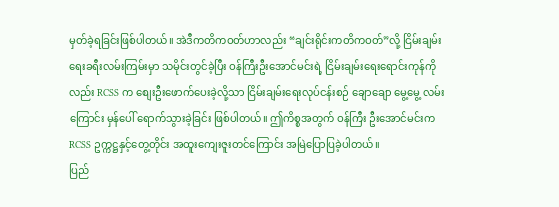မှတ်ခဲ့ရခြင်းဖြစ်ပါတယ်။ အဲဒီကတိကဝတ်ဟာလည်း “ချင်းရိုင်းကတိကဝတ်”လို့ ငြိမ်းချမ်းရေးခရီးလမ်းကြမ်းမှာ သမိုင်းတွင်ခဲ့ပြီး ဝန်ကြီးဦးအောင်မင်းရဲ့ ငြိမ်းချမ်းရေးရောင်းကုန်ကိုလည်း RCSS က စျေးဦးဖောက်ပေးခဲ့လို့သာ ငြိမ်းချမ်းရေးလုပ်ငန်းစဉ် ချောချော မွေ့မွေ့ လမ်းကြောင်း မှန်ပေါ် ရောက်သွားခဲ့ခြင်း ဖြစ်ပါတယ်။ ဤကိစ္စအတွက် ဝန်ကြီး ဦးအောင်မင်းက RCSS ဥက္ကဋ္ဌနှင့်တွေ့တိုင်း အထူးကျေးဇူးတင်ကြောင်း အမြဲပြောပြခဲ့ပါတယ်။
ပြည်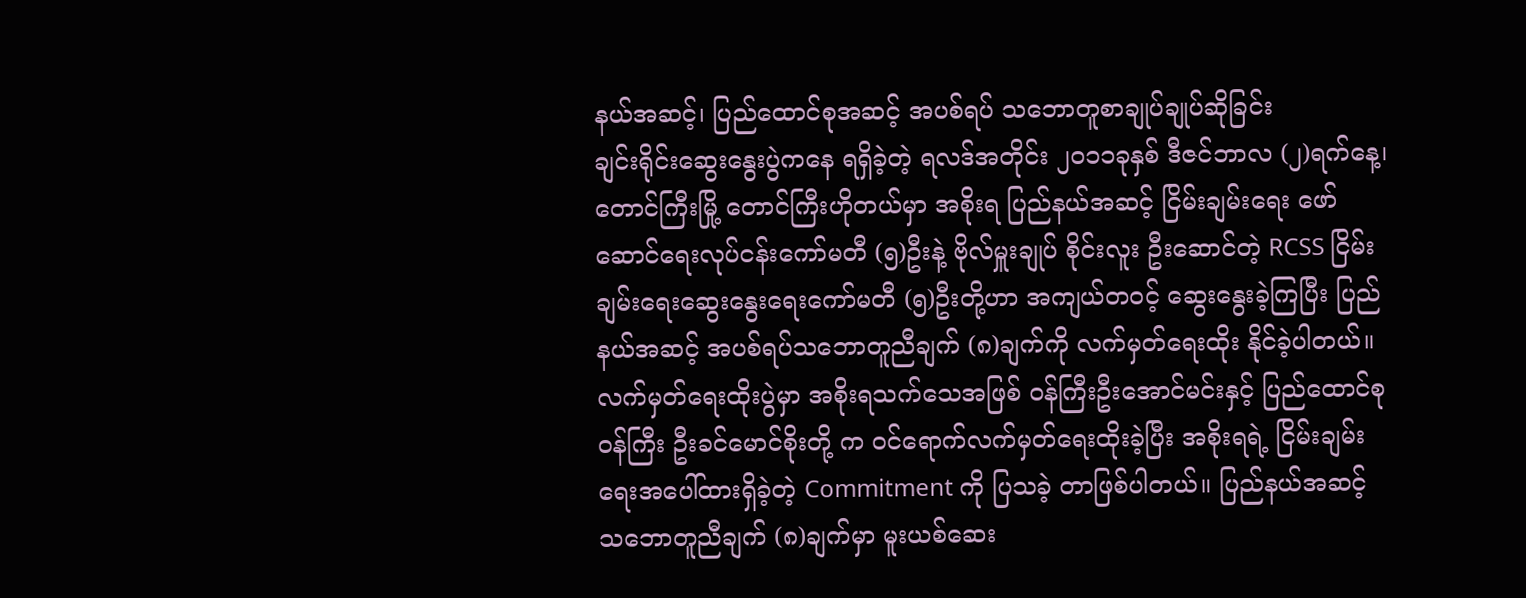နယ်အဆင့်၊ ပြည်ထောင်စုအဆင့် အပစ်ရပ် သဘောတူစာချုပ်ချုပ်ဆိုခြင်း
ချင်းရိုင်းဆွေးနွေးပွဲကနေ ရရှိခဲ့တဲ့ ရလဒ်အတိုင်း ၂၀၁၁ခုနှစ် ဒီဇင်ဘာလ (၂)ရက်နေ့၊ တောင်ကြီးမြို့ တောင်ကြီးဟိုတယ်မှာ အစိုးရ ပြည်နယ်အဆင့် ငြိမ်းချမ်းရေး ဖော်ဆောင်ရေးလုပ်ငန်းကော်မတီ (၅)ဦးနဲ့ ဗိုလ်မှူးချုပ် စိုင်းလူး ဦးဆောင်တဲ့ RCSS ငြိမ်းချမ်းရေးဆွေးနွေးရေးကော်မတီ (၅)ဦးတို့ဟာ အကျယ်တဝင့် ဆွေးနွေးခဲ့ကြပြီး ပြည်နယ်အဆင့် အပစ်ရပ်သဘောတူညီချက် (၈)ချက်ကို လက်မှတ်ရေးထိုး နိုင်ခဲ့ပါတယ်။ လက်မှတ်ရေးထိုးပွဲမှာ အစိုးရသက်သေအဖြစ် ဝန်ကြီးဦးအောင်မင်းနှင့် ပြည်ထောင်စု ဝန်ကြီး ဦးခင်မောင်စိုးတို့ က ဝင်ရောက်လက်မှတ်ရေးထိုးခဲ့ပြီး အစိုးရရဲ့ ငြိမ်းချမ်းရေးအပေါ်ထားရှိခဲ့တဲ့ Commitment ကို ပြသခဲ့ တာဖြစ်ပါတယ်။ ပြည်နယ်အဆင့် သဘောတူညီချက် (၈)ချက်မှာ မူးယစ်ဆေး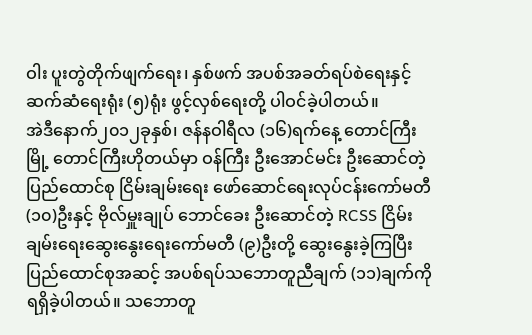ဝါး ပူးတွဲတိုက်ဖျက်ရေး၊ နှစ်ဖက် အပစ်အခတ်ရပ်စဲရေးနှင့် ဆက်ဆံရေးရုံး (၅)ရုံး ဖွင့်လှစ်ရေးတို့ ပါဝင်ခဲ့ပါတယ်။
အဲဒီနောက်၂၀၁၂ခုနှစ်၊ ဇန်နဝါရီလ (၁၆)ရက်နေ့ တောင်ကြီးမြို့ တောင်ကြီးဟိုတယ်မှာ ဝန်ကြီး ဦးအောင်မင်း ဦးဆောင်တဲ့ ပြည်ထောင်စု ငြိမ်းချမ်းရေး ဖော်ဆောင်ရေးလုပ်ငန်းကော်မတီ (၁၀)ဦးနှင့် ဗိုလ်မှူးချုပ် ဘောင်ခေး ဦးဆောင်တဲ့ RCSS ငြိမ်းချမ်းရေးဆွေးနွေးရေးကော်မတီ (၉)ဦးတို့ ဆွေးနွေးခဲ့ကြပြီး ပြည်ထောင်စုအဆင့် အပစ်ရပ်သဘောတူညီချက် (၁၁)ချက်ကို ရရှိခဲ့ပါတယ်။ သဘောတူ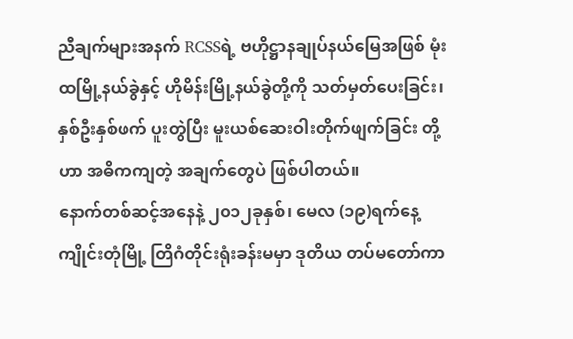ညီချက်များအနက် RCSSရဲ့ ဗဟိုဋ္ဌာနချုပ်နယ်မြေအဖြစ် မုံးထမြို့နယ်ခွဲနှင့် ဟိုမိန်းမြို့နယ်ခွဲတို့ကို သတ်မှတ်ပေးခြင်း၊ နှစ်ဦးနှစ်ဖက် ပူးတွဲပြီး မူးယစ်ဆေးဝါးတိုက်ဖျက်ခြင်း တို့ဟာ အဓိကကျတဲ့ အချက်တွေပဲ ဖြစ်ပါတယ်။
နောက်တစ်ဆင့်အနေနဲ့ ၂၀၁၂ခုနှစ်၊ မေလ (၁၉)ရက်နေ့ ကျိုင်းတုံမြို့ တြိဂံတိုင်းရုံးခန်းမမှာ ဒုတိယ တပ်မတော်ကာ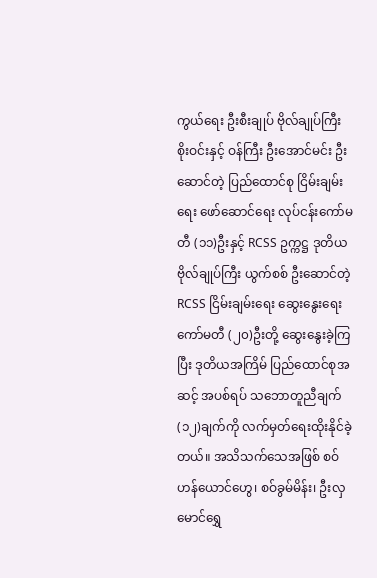ကွယ်ရေး ဦးစီးချုပ် ဗိုလ်ချုပ်ကြီး စိုးဝင်းနှင့် ဝန်ကြီး ဦးအောင်မင်း ဦးဆောင်တဲ့ ပြည်ထောင်စု ငြိမ်းချမ်းရေး ဖော်ဆောင်ရေး လုပ်ငန်းကော်မတီ (၁၁)ဦးနှင့် RCSS ဥက္ကဋ္ဌ ဒုတိယ ဗိုလ်ချုပ်ကြီး ယွက်စစ် ဦးဆောင်တဲ့ RCSS ငြိမ်းချမ်းရေး ဆွေးနွေးရေး ကော်မတီ (၂၀)ဦးတို့ ဆွေးနွေးခဲ့ကြပြီး ဒုတိယအကြိမ် ပြည်ထောင်စုအဆင့် အပစ်ရပ် သဘောတူညီချက် (၁၂)ချက်ကို လက်မှတ်ရေးထိုးနိုင်ခဲ့တယ်။ အသိသက်သေအဖြစ် စဝ်ဟန်ယောင်ဟွေ၊ စဝ်ခွမ်မိန်း၊ ဦးလှမောင်ရွှေ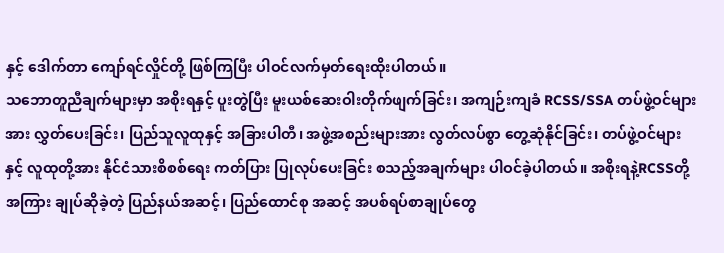နှင့် ဒေါက်တာ ကျော်ရင်လှိုင်တို့ ဖြစ်ကြပြီး ပါဝင်လက်မှတ်ရေးထိုးပါတယ်။
သဘောတူညီချက်များမှာ အစိုးရနှင့် ပူးတွဲပြီး မူးယစ်ဆေးဝါးတိုက်ဖျက်ခြင်း၊ အကျဉ်းကျခံ RCSS/SSA တပ်ဖွဲ့ဝင်များအား လွှတ်ပေးခြင်း၊ ပြည်သူလူထုနှင့် အခြားပါတီ၊ အဖွဲ့အစည်းများအား လွတ်လပ်စွာ တွေ့ဆုံနိုင်ခြင်း၊ တပ်ဖွဲ့ဝင်များနှင့် လူထုတို့အား နိုင်ငံသားစိစစ်ရေး ကတ်ပြား ပြုလုပ်ပေးခြင်း စသည့်အချက်များ ပါဝင်ခဲ့ပါတယ်။ အစိုးရနဲ့RCSSတို့အကြား ချုပ်ဆိုခဲ့တဲ့ ပြည်နယ်အဆင့်၊ ပြည်ထောင်စု အဆင့် အပစ်ရပ်စာချုပ်တွေ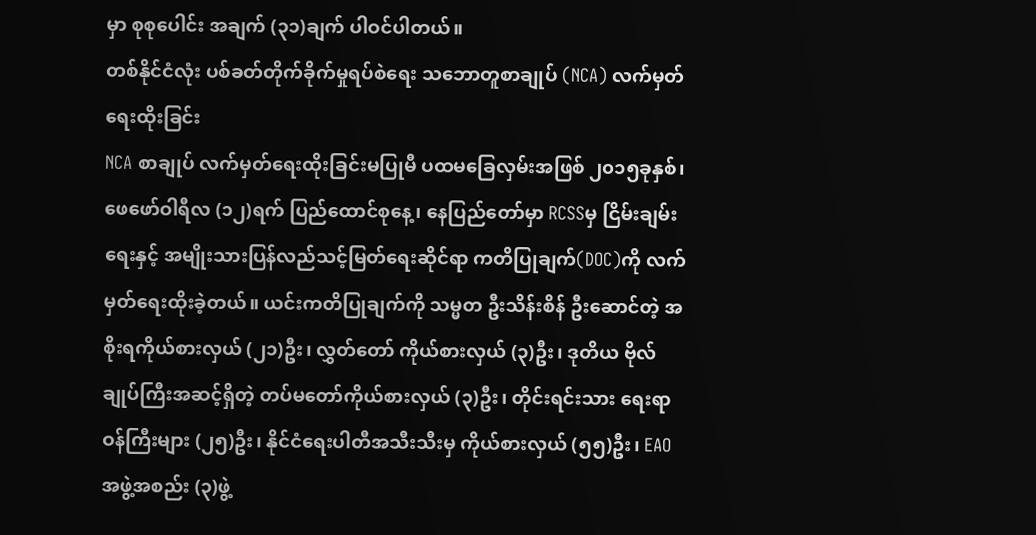မှာ စုစုပေါင်း အချက် (၃၁)ချက် ပါဝင်ပါတယ်။
တစ်နိုင်ငံလုံး ပစ်ခတ်တိုက်ခိုက်မှုရပ်စဲရေး သဘောတူစာချုပ် (NCA) လက်မှတ်ရေးထိုးခြင်း
NCA စာချုပ် လက်မှတ်ရေးထိုးခြင်းမပြုမီ ပထမခြေလှမ်းအဖြစ် ၂၀၁၅ခုနှစ်၊ ဖေဖော်ဝါရီလ (၁၂)ရက် ပြည်ထောင်စုနေ့၊ နေပြည်တော်မှာ RCSSမှ ငြိမ်းချမ်းရေးနှင့် အမျိုးသားပြန်လည်သင့်မြတ်ရေးဆိုင်ရာ ကတိပြုချက်(DOC)ကို လက်မှတ်ရေးထိုးခဲ့တယ်။ ယင်းကတိပြုချက်ကို သမ္မတ ဦးသိန်းစိန် ဦးဆောင်တဲ့ အစိုးရကိုယ်စားလှယ် (၂၁)ဦး၊ လွှတ်တော် ကိုယ်စားလှယ် (၃)ဦး၊ ဒုတိယ ဗိုလ်ချုပ်ကြီးအဆင့်ရှိတဲ့ တပ်မတော်ကိုယ်စားလှယ် (၃)ဦး၊ တိုင်းရင်းသား ရေးရာဝန်ကြီးများ (၂၅)ဦး၊ နိုင်ငံရေးပါတီအသီးသီးမှ ကိုယ်စားလှယ် (၅၅)ဦး၊ EAO အဖွဲ့အစည်း (၃)ဖွဲ့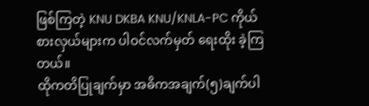ဖြစ်ကြတဲ့ KNU DKBA KNU/KNLA-PC ကိုယ်စားလှယ်များက ပါဝင်လက်မှတ် ရေးထိုး ခဲ့ကြတယ်။
ထိုကတိပြုချက်မှာ အဓိကအချက်(၅)ချက်ပါ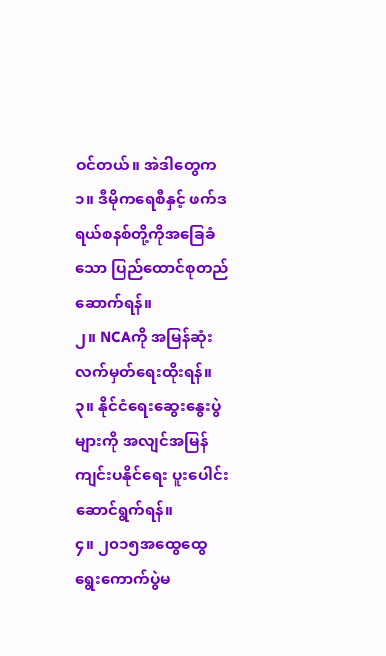ဝင်တယ်။ အဲဒါတွေက
၁။ ဒီမိုကရေစီနှင့် ဖက်ဒရယ်စနစ်တို့ကိုအခြေခံသော ပြည်ထောင်စုတည်ဆောက်ရန်။
၂။ NCAကို အမြန်ဆုံးလက်မှတ်ရေးထိုးရန်။
၃။ နိုင်ငံရေးဆွေးနွေးပွဲများကို အလျင်အမြန်ကျင်းပနိုင်ရေး ပူးပေါင်းဆောင်ရွက်ရန်။
၄။ ၂၀၁၅အထွေထွေရွေးကောက်ပွဲမ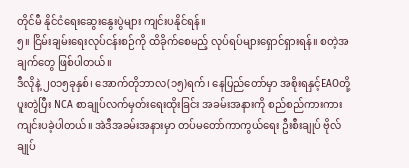တိုင်မီ နိုင်ငံရေးဆွေးနွေးပွဲများ ကျင်းပနိုင်ရန်။
၅။ ငြိမ်းချမ်းရေးလုပ်ငန်းစဉ်ကို ထိခိုက်စေမည့် လုပ်ရပ်များရှောင်ရှားရန်။ စတဲ့အချက်တွေ ဖြစ်ပါတယ်။
ဒီလိုနဲ့ ၂၀၁၅ခုနှစ်၊ အောက်တိုဘာလ(၁၅)ရက်၊ နေပြည်တော်မှာ အစိုးရနှင့်EAOတို့ ပူးတွဲပြီး NCA စာချုပ်လက်မှတ်းရေးထိုးခြင်း အခမ်းအနားကို စည်စည်ကားကား ကျင်းပခဲ့ပါတယ်။ အဲဒီအခမ်းအနားမှာ တပ်မတော်ကာကွယ်ရေး ဦးစီးချုပ် ဗိုလ်ချုပ်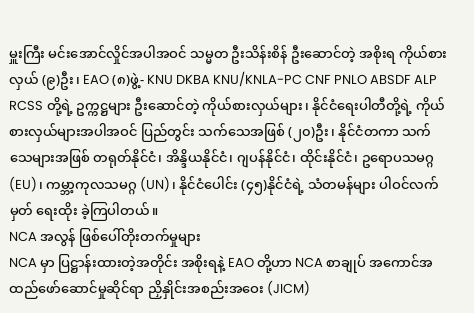မှူးကြီး မင်းအောင်လှိုင်အပါအဝင် သမ္မတ ဦးသိန်းစိန် ဦးဆောင်တဲ့ အစိုးရ ကိုယ်စားလှယ် (၉)ဦး၊ EAO (၈)ဖွဲ့- KNU DKBA KNU/KNLA-PC CNF PNLO ABSDF ALP RCSS တို့ရဲ့ ဥက္ကဋ္ဌများ ဦးဆောင်တဲ့ ကိုယ်စားလှယ်များ၊ နိုင်ငံရေးပါတီတို့ရဲ့ ကိုယ်စားလှယ်များအပါအဝင် ပြည်တွင်း သက်သေအဖြစ် (၂၀)ဦး၊ နိုင်ငံတကာ သက်သေများအဖြစ် တရုတ်နိုင်ငံ၊ အိန္ဒိယနိုင်ငံ၊ ဂျပန်နိုင်ငံ၊ ထိုင်းနိုင်ငံ၊ ဥရောပသမဂ္ဂ(EU)၊ ကမ္ဘာ့ကုလသမဂ္ဂ (UN)၊ နိုင်ငံပေါင်း (၄၅)နိုင်ငံရဲ့ သံတမန်များ ပါဝင်လက်မှတ် ရေးထိုး ခဲ့ကြပါတယ်။
NCA အလွန် ဖြစ်ပေါ်တိုးတက်မှုများ
NCA မှာ ပြဋ္ဌာန်းထားတဲ့အတိုင်း အစိုးရနဲ့ EAO တို့ဟာ NCA စာချုပ် အကောင်အထည်ဖော်ဆောင်မှုဆိုင်ရာ ညှိနှိုင်းအစည်းအဝေး (JICM)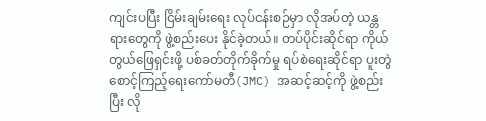ကျင်းပပြီး ငြိမ်းချမ်းရေး လုပ်ငန်းစဉ်မှာ လိုအပ်တဲ့ ယန္တရားတွေကို ဖွဲ့စည်းပေး နိုင်ခဲ့တယ်။ တပ်ပိုင်းဆိုင်ရာ ကိုယ်တွယ်ဖြေရှင်းဖို့ ပစ်ခတ်တိုက်ခိုက်မှု ရပ်စဲရေးဆိုင်ရာ ပူးတွဲ စောင့်ကြည့်ရေးကော်မတီ(JMC) အဆင့်ဆင့်ကို ဖွဲ့စည်းပြီး လို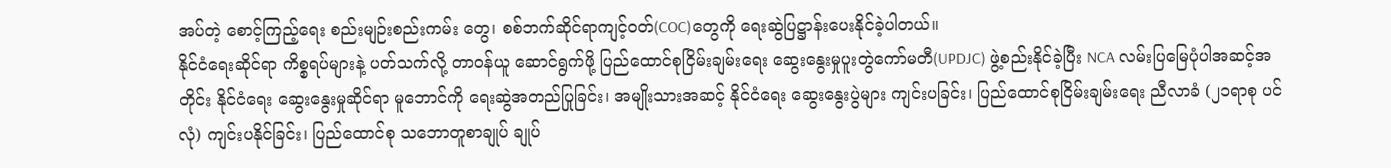အပ်တဲ့ စောင့်ကြည့်ရေး စည်းမျဉ်းစည်းကမ်း တွေ၊ စစ်ဘက်ဆိုင်ရာကျင့်ဝတ်(COC)တွေကို ရေးဆွဲပြဋ္ဌာန်းပေးနိုင်ခဲ့ပါတယ်။
နိုင်ငံရေးဆိုင်ရာ ကိစ္စရပ်များနဲ့ ပတ်သက်လို့ တာဝန်ယူ ဆောင်ရွက်ဖို့ ပြည်ထောင်စုငြိမ်းချမ်းရေး ဆွေးနွေးမှုပူးတွဲကော်မတီ(UPDJC) ဖွဲ့စည်းနိုင်ခဲ့ပြီး NCA လမ်းပြမြေပုံပါအဆင့်အတိုင်း နိုင်ငံရေး ဆွေးနွေးမှုဆိုင်ရာ မူဘောင်ကို ရေးဆွဲအတည်ပြုခြင်း၊ အမျိုးသားအဆင့် နိုင်ငံရေး ဆွေးနွေးပွဲများ ကျင်းပခြင်း၊ ပြည်ထောင်စုငြိမ်းချမ်းရေး ညီလာခံ (၂၁ရာစု ပင်လုံ) ကျင်းပနိုင်ခြင်း၊ ပြည်ထောင်စု သဘောတူစာချုပ် ချုပ်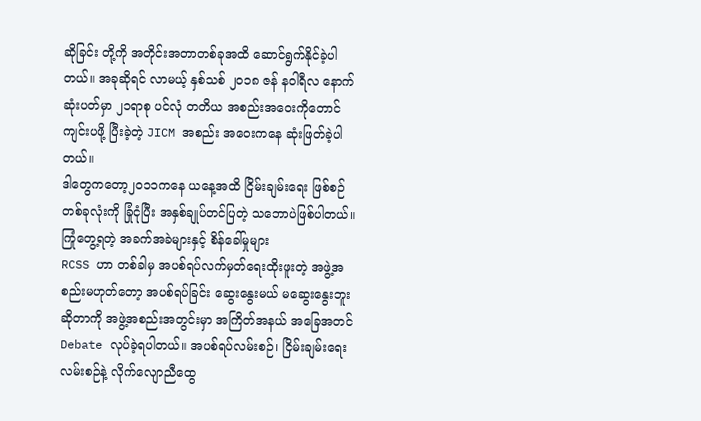ဆိုခြင်း တို့ကို အတိုင်းအတာတစ်ခုအထိ ဆောင်ရွက်နိုင်ခဲ့ပါတယ်။ အခုဆိုရင် လာမယ့် နှစ်သစ် ၂၀၁၈ ဇန် နဝါရီလ နောက်ဆုံးပတ်မှာ ၂၁ရာစု ပင်လုံ တတိယ အစည်းအဝေးကိုတောင် ကျင်းပဖို့ ပြီးခဲ့တဲ့ JICM အစည်း အဝေးကနေ ဆုံးဖြတ်ခဲ့ပါတယ်။
ဒါတွေကတော့၂၀၁၁ကနေ ယနေ့အထိ ငြိမ်းချမ်းရေး ဖြစ်စဉ်တစ်ခုလုံးကို ခြုံငုံပြီး အနှစ်ချုပ်တင်ပြတဲ့ သဘောပဲဖြစ်ပါတယ်။
ကြုံတွေ့ရတဲ့ အခက်အခဲများနှင့် စိန်ခေါ်မှုများ
RCSS ဟာ တစ်ခါမှ အပစ်ရပ်လက်မှတ်ရေးထိုးဖူးတဲ့ အဖွဲ့အစည်းမဟုတ်တော့ အပစ်ရပ်ခြင်း ဆွေးနွေးမယ် မဆွေးနွေးဘူး ဆိုတာကို အဖွဲ့အစည်းအတွင်းမှာ အကြိတ်အနယ် အခြေအတင် Debate လုပ်ခဲ့ရပါတယ်။ အပစ်ရပ်လမ်းစဉ်၊ ငြိမ်းချမ်းရေး လမ်းစဉ်နဲ့ လိုက်လျောညီထွေ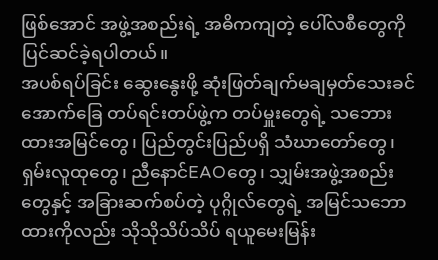ဖြစ်အောင် အဖွဲ့အစည်းရဲ့ အဓိကကျတဲ့ ပေါ်လစီတွေကို ပြင်ဆင်ခဲ့ရပါတယ်။
အပစ်ရပ်ခြင်း ဆွေးနွေးဖို့ ဆုံးဖြတ်ချက်မချမှတ်သေးခင် အောက်ခြေ တပ်ရင်းတပ်ဖွဲ့က တပ်မှူးတွေရဲ့ သဘေားထားအမြင်တွေ၊ ပြည်တွင်းပြည်ပရှိ သံဃာတော်တွေ၊ ရှမ်းလူထုတွေ၊ ညီနောင်EAOတွေ၊ သျှမ်းအဖွဲ့အစည်းတွေနှင့် အခြားဆက်စပ်တဲ့ ပုဂ္ဂိုလ်တွေရဲ့ အမြင်သဘောထားကိုလည်း သိုသိုသိပ်သိပ် ရယူမေးမြန်း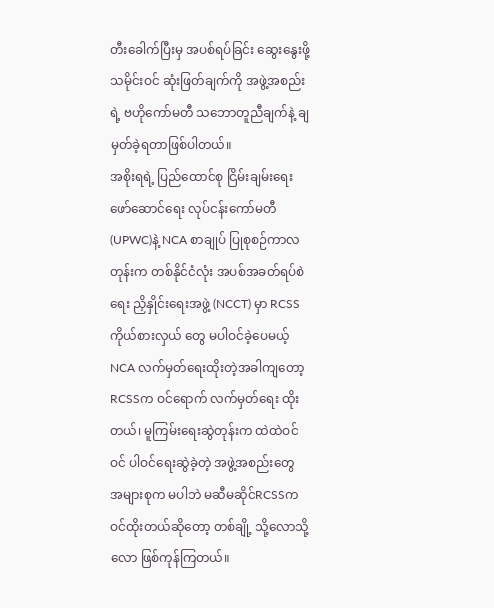တီးခေါက်ပြီးမှ အပစ်ရပ်ခြင်း ဆွေးနွေးဖို့ သမိုင်းဝင် ဆုံးဖြတ်ချက်ကို အဖွဲ့အစည်းရဲ့ ဗဟိုကော်မတီ သဘောတူညီချက်နဲ့ ချမှတ်ခဲ့ရတာဖြစ်ပါတယ်။
အစိုးရရဲ့ ပြည်ထောင်စု ငြိမ်းချမ်းရေး ဖော်ဆောင်ရေး လုပ်ငန်းကော်မတီ(UPWC)နဲ့ NCA စာချုပ် ပြုစုစဉ်ကာလတုန်းက တစ်နိုင်ငံလုံး အပစ်အခတ်ရပ်စဲရေး ညှိနှိုင်းရေးအဖွဲ့ (NCCT) မှာ RCSS ကိုယ်စားလှယ် တွေ မပါဝင်ခဲ့ပေမယ့် NCA လက်မှတ်ရေးထိုးတဲ့အခါကျတော့ RCSSက ဝင်ရောက် လက်မှတ်ရေး ထိုးတယ်၊ မူကြမ်းရေးဆွဲတုန်းက ထဲထဲဝင်ဝင် ပါဝင်ရေးဆွဲခဲ့တဲ့ အဖွဲ့အစည်းတွေ အများစုက မပါဘဲ မဆီမဆိုင်RCSSက ဝင်ထိုးတယ်ဆိုတော့ တစ်ချို့ သို့လောသို့လော ဖြစ်ကုန်ကြတယ်။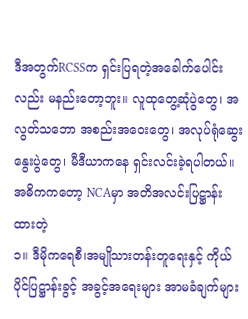ဒီအတွက်RCSSက ရှင်းပြရတဲ့အခေါက်ပေါင်းလည်း မနည်းတော့ဘူး။ လူထုတွေ့ဆုံပွဲတွေ၊ အလွတ်သဘော အစည်းအဝေးတွေ၊ အလုပ်ရုံဆွေးနွေးပွဲတွေ၊ မီဒီယာကနေ ရှင်းလင်းခဲ့ရပါတယ်။ အဓိကကတော့ NCAမှာ အတိအလင်းပြဋ္ဌာန်းထားတဲ့
၁။ ဒီမိုကရေစီ၊အမျိုသားတန်းတူရေးနှင့် ကိုယ်ပိုင်ပြဋ္ဌာန်းခွင့် အခွင့်အရေးများ အာမခံချက်များ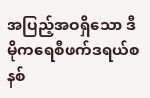အပြည့်အဝရှိသော ဒီမိုကရေစီဖက်ဒရယ်စနစ်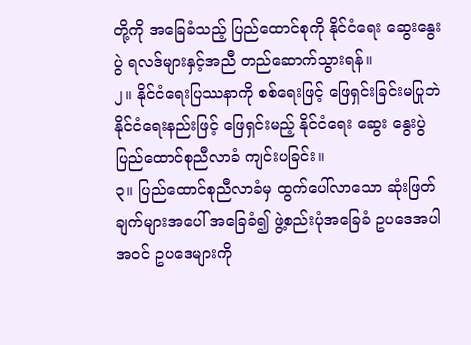တို့ကို အခြေခံသည့် ပြည်ထောင်စုကို နိုင်ငံရေး ဆွေးနွေးပွဲ ရလဒ်များနှင့်အညီ တည်ဆောက်သွားရန်။
၂။ နိုင်ငံရေးပြဿနာကို စစ်ရေးဖြင့် ဖြေရှင်းခြင်းမပြုဘဲ နိုင်ငံရေးနည်းဖြင့် ဖြေရှင်းမည့် နိုင်ငံရေး ဆွေး နွေးပွဲ ပြည်ထောင်စုညီလာခံ ကျင်းပခြင်း။
၃။ ပြည်ထောင်စုညီလာခံမှ ထွက်ပေါ်လာသော ဆုံးဖြတ်ချက်များအပေါ် အခြေခံ၍ ဖွဲ့စည်းပုံအခြေခံ ဥပဒေအပါအဝင် ဥပဒေများကို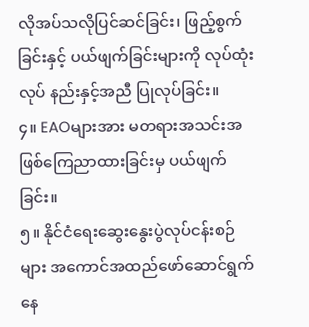လိုအပ်သလိုပြင်ဆင်ခြင်း၊ ဖြည့်စွက်ခြင်းနှင့် ပယ်ဖျက်ခြင်းများကို လုပ်ထုံးလုပ် နည်းနှင့်အညီ ပြုလုပ်ခြင်း။
၄။ EAOများအား မတရားအသင်းအဖြစ်ကြေညာထားခြင်းမှ ပယ်ဖျက်ခြင်း။
၅။ နိုင်ငံရေးဆွေးနွေးပွဲလုပ်ငန်းစဉ်များ အကောင်အထည်ဖော်ဆောင်ရွက်နေ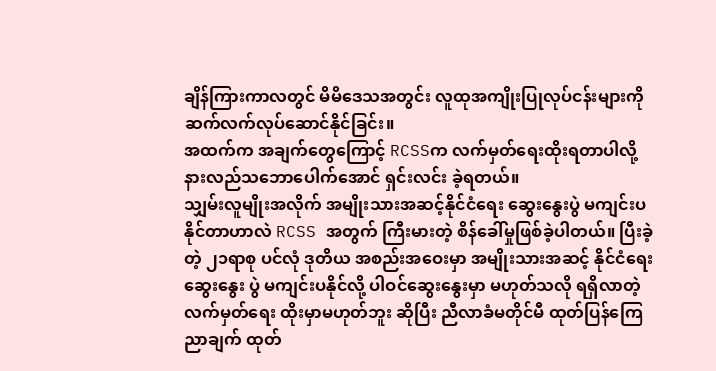ချိန်ကြားကာလတွင် မိမိဒေသအတွင်း လူထုအကျိုးပြုလုပ်ငန်းများကို ဆက်လက်လုပ်ဆောင်နိုင်ခြင်း။
အထက်က အချက်တွေကြောင့် RCSSက လက်မှတ်ရေးထိုးရတာပါလို့ နားလည်သဘောပေါက်အောင် ရှင်းလင်း ခဲ့ရတယ်။
သျှမ်းလူမျိုးအလိုက် အမျိုးသားအဆင့်နိုင်ငံရေး ဆွေးနွေးပွဲ မကျင်းပနိုင်တာဟာလဲ RCSS အတွက် ကြီးမားတဲ့ စိန်ခေါ်မှုဖြစ်ခဲ့ပါတယ်။ ပြီးခဲ့တဲ့ ၂၁ရာစု ပင်လုံ ဒုတိယ အစည်းအဝေးမှာ အမျိုးသားအဆင့် နိုင်ငံရေး ဆွေးနွေး ပွဲ မကျင်းပနိုင်လို့ ပါဝင်ဆွေးနွေးမှာ မဟုတ်သလို ရရှိလာတဲ့ လက်မှတ်ရေး ထိုးမှာမဟုတ်ဘူး ဆိုပြီး ညီလာခံမတိုင်မီ ထုတ်ပြန်ကြေညာချက် ထုတ်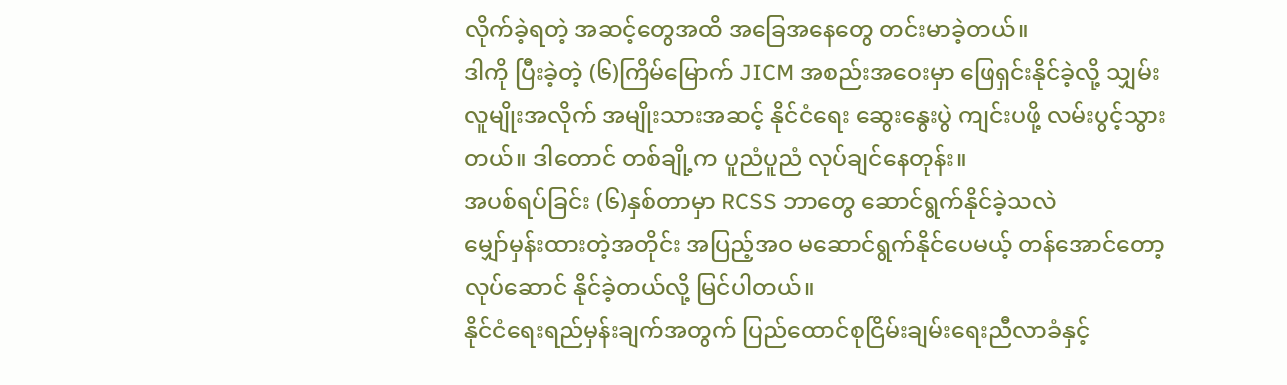လိုက်ခဲ့ရတဲ့ အဆင့်တွေအထိ အခြေအနေတွေ တင်းမာခဲ့တယ်။
ဒါကို ပြီးခဲ့တဲ့ (၆)ကြိမ်မြောက် JICM အစည်းအဝေးမှာ ဖြေရှင်းနိုင်ခဲ့လို့ သျှမ်းလူမျိုးအလိုက် အမျိုးသားအဆင့် နိုင်ငံရေး ဆွေးနွေးပွဲ ကျင်းပဖို့ လမ်းပွင့်သွားတယ်။ ဒါတောင် တစ်ချို့က ပူညံပူညံ လုပ်ချင်နေတုန်း။
အပစ်ရပ်ခြင်း (၆)နှစ်တာမှာ RCSS ဘာတွေ ဆောင်ရွက်နိုင်ခဲ့သလဲ
မျှော်မှန်းထားတဲ့အတိုင်း အပြည့်အဝ မဆောင်ရွက်နိုင်ပေမယ့် တန်အောင်တော့ လုပ်ဆောင် နိုင်ခဲ့တယ်လို့ မြင်ပါတယ်။
နိုင်ငံရေးရည်မှန်းချက်အတွက် ပြည်ထောင်စုငြိမ်းချမ်းရေးညီလာခံနှင့်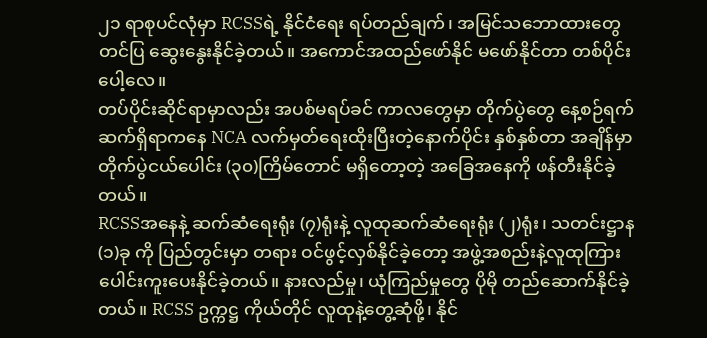၂၁ ရာစုပင်လုံမှာ RCSSရဲ့ နိုင်ငံရေး ရပ်တည်ချက်၊ အမြင်သဘောထားတွေ တင်ပြ ဆွေးနွေးနိုင်ခဲ့တယ်။ အကောင်အထည်ဖော်နိုင် မဖော်နိုင်တာ တစ်ပိုင်းပေါ့လေ။
တပ်ပိုင်းဆိုင်ရာမှာလည်း အပစ်မရပ်ခင် ကာလတွေမှာ တိုက်ပွဲတွေ နေ့စဉ်ရက်ဆက်ရှိရာကနေ NCA လက်မှတ်ရေးထိုးပြီးတဲ့နောက်ပိုင်း နှစ်နှစ်တာ အချိန်မှာ တိုက်ပွဲငယ်ပေါင်း (၃၀)ကြိမ်တောင် မရှိတော့တဲ့ အခြေအနေကို ဖန်တီးနိုင်ခဲ့တယ်။
RCSSအနေနဲ့ ဆက်ဆံရေးရုံး (၇)ရုံးနဲ့ လူထုဆက်ဆံရေးရုံး (၂)ရုံး၊ သတင်းဋ္ဌာန (၁)ခု ကို ပြည်တွင်းမှာ တရား ဝင်ဖွင့်လှစ်နိုင်ခဲ့တော့ အဖွဲ့အစည်းနဲ့လူထုကြား ပေါင်းကူးပေးနိုင်ခဲ့တယ်။ နားလည်မှု၊ ယုံကြည်မှုတွေ ပိုမို တည်ဆောက်နိုင်ခဲ့တယ်။ RCSS ဥက္ကဋ္ဌ ကိုယ်တိုင် လူထုနဲ့တွေ့ဆုံဖို့၊ နိုင်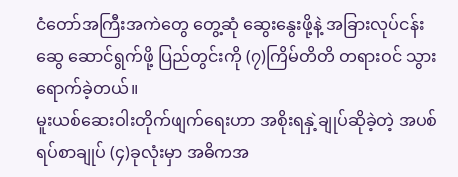ငံတော်အကြီးအကဲတွေ တွေ့ဆုံ ဆွေးနွေးဖို့နဲ့ အခြားလုပ်ငန်းဆွေ ဆောင်ရွက်ဖို့ ပြည်တွင်းကို (၇)ကြိမ်တိတိ တရားဝင် သွားရောက်ခဲ့တယ်။
မူးယစ်ဆေးဝါးတိုက်ဖျက်ရေးဟာ အစိုးရနှဲ့ချုပ်ဆိုခဲ့တဲ့ အပစ်ရပ်စာချုပ် (၄)ခုလုံးမှာ အဓိကအ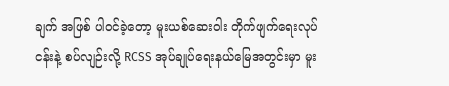ချက် အဖြစ် ပါဝင်ခဲ့တော့ မူးယစ်ဆေးဝါး တိုက်ဖျက်ရေးလုပ်ငန်းနဲ့ စပ်လျဉ်းလို့ RCSS အုပ်ချုပ်ရေးနယ်မြေအတွင်းမှာ မူး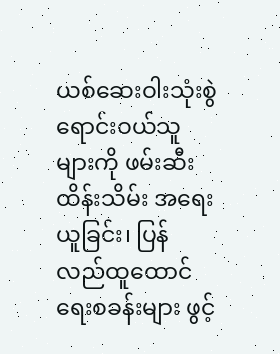ယစ်ဆေးဝါးသုံးစွဲ ရောင်းဝယ်သူများကို ဖမ်းဆီးထိန်းသိမ်း အရေးယူခြင်း၊ ပြန်လည်ထူထောင်ရေးစခန်းများ ဖွင့်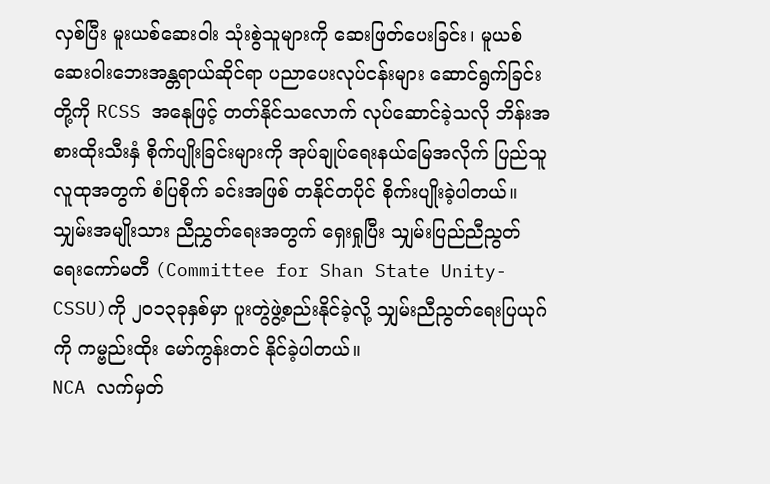လှစ်ပြီး မူးယစ်ဆေးဝါး သုံးစွဲသူများကို ဆေးဖြတ်ပေးခြင်း၊ မူယစ်ဆေးဝါးဘေးအန္တရာယ်ဆိုင်ရာ ပညာပေးလုပ်ငန်းများ ဆောင်ရွက်ခြင်းတို့ကို RCSS အနေုဖြင့် တတ်နိုင်သလောက် လုပ်ဆောင်ခဲ့သလို ဘိန်းအစားထိုးသီးနှံ စိုက်ပျိုးခြင်းများကို အုပ်ချုပ်ရေးနယ်မြေအလိုက် ပြည်သူလူထုအတွက် စံပြစိုက် ခင်းအဖြစ် တနိုင်တပိုင် စိုက်းပျိုးခဲ့ပါတယ်။
သျှမ်းအမျိုးသား ညီညွှတ်ရေးအတွက် ရှေးရှုပြီး သျှမ်းပြည်ညီညွတ်ရေးကော်မတီ (Committee for Shan State Unity- CSSU)ကို ၂၀၁၃ခုနှစ်မှာ ပူးတွဲဖွဲ့စည်းနိုင်ခဲ့လို့ သျှမ်းညီညွတ်ရေးပြယုဂ်ကို ကမ္ဗည်းထိုး မော်ကွန်းတင် နိုင်ခဲ့ပါတယ်။
NCA လက်မှတ်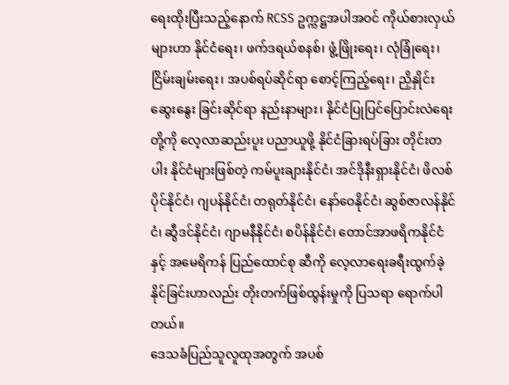ရေးထိုးပြီးသည့်နောက် RCSS ဥက္ကဋ္ဌအပါအဝင် ကိုယ်စားလှယ်များဟာ နိုင်ငံရေး၊ ဖက်ဒရယ်စနစ်၊ ဖွံ့ဖြိုးရေး၊ လုံခြုံရေး၊ ငြိမ်းချမ်းရေး၊ အပစ်ရပ်ဆိုင်ရာ စောင့်ကြည့်ရေး၊ ညှိနှိုင်းဆွေးနွေး ခြင်းဆိုင်ရာ နည်းနာများ၊ နိုင်ငံပြုပြင်ပြောင်းလဲရေးတို့ကို လေ့လာဆည်းပူး ပညာယူဖို့ နိုင်ငံခြားရပ်ခြား တိုင်းတပါး နိုင်ငံများဖြစ်တဲ့ ကမ်ပူးချားနိုင်ငံ၊ အင်ဒိုနီးရှားနိုင်ငံ၊ ဖိလစ်ပိုင်နိုင်ငံ၊ ဂျပန်နိုင်ငံ၊ တရုတ်နိုင်ငံ၊ နော်ဝေနိုင်ငံ၊ ဆွစ်ဇာလန်နိုင်ငံ၊ ဆွီဒင်နိုင်ငံ၊ ဂျာမနီနိုင်ငံ၊ စပိန်နိုင်ငံ၊ တောင်အာဖရိကနိုင်ငံနှင့် အမေရိကန် ပြည်ထောင်စု ဆီကို လေ့လာရေးခရီးထွက်ခဲ့နိုင်ခြင်းဟာလည်း တိုးတက်ဖြစ်ထွန်းမှုကို ပြသရာ ရောက်ပါတယ်။
ဒေသခံပြည်သူလူထုအတွက် အပစ်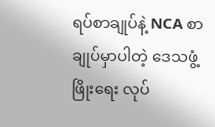ရပ်စာချုပ်နဲ့ NCA စာချုပ်မှာပါတဲ့ ဒေသဖွံ့ဖြိုးရေး လုပ်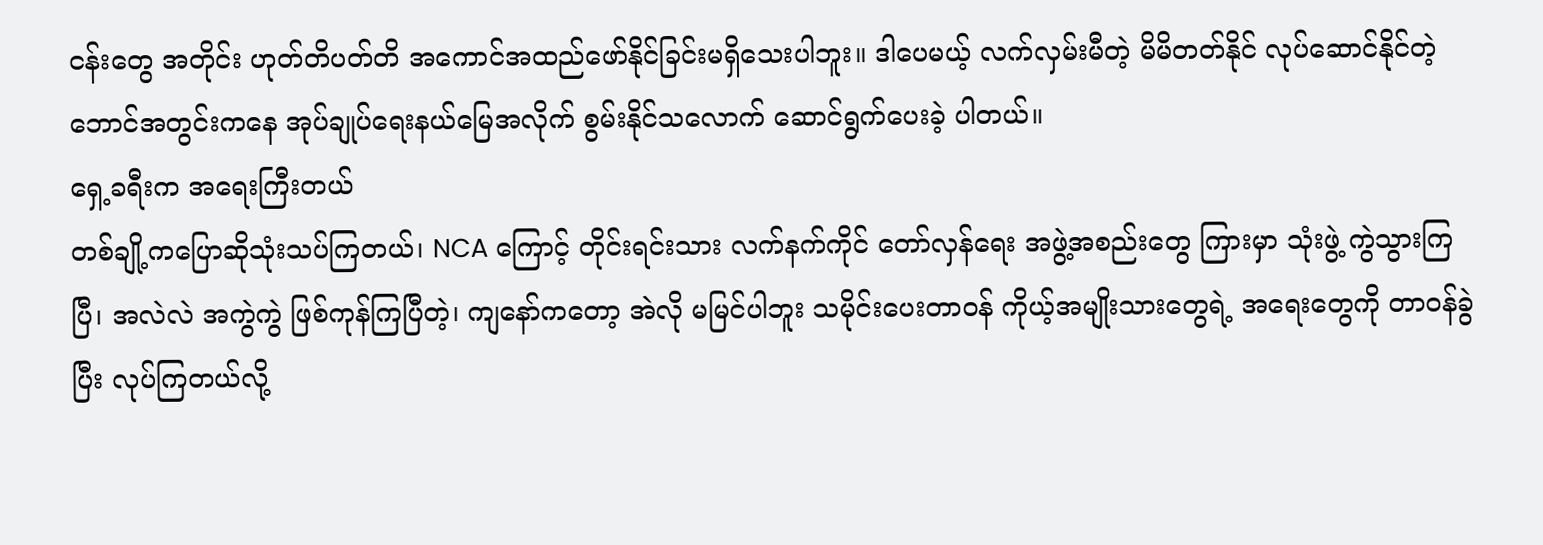ငန်းတွေ အတိုင်း ဟုတ်တိပတ်တိ အကောင်အထည်ဖော်နိုင်ခြင်းမရှိသေးပါဘူး။ ဒါပေမယ့် လက်လှမ်းမီတဲ့ မိမိတတ်နိုင် လုပ်ဆောင်နိုင်တဲ့ ဘောင်အတွင်းကနေ အုပ်ချုပ်ရေးနယ်မြေအလိုက် စွမ်းနိုင်သလောက် ဆောင်ရွက်ပေးခဲ့ ပါတယ်။
ရှေ့ခရီးက အရေးကြီးတယ်
တစ်ချို့ကပြောဆိုသုံးသပ်ကြတယ်၊ NCA ကြောင့် တိုင်းရင်းသား လက်နက်ကိုင် တော်လှန်ရေး အဖွဲ့အစည်းတွေ ကြားမှာ သုံးဖွဲ့ ကွဲသွားကြပြီ၊ အလဲလဲ အကွဲကွဲ ဖြစ်ကုန်ကြပြီတဲ့၊ ကျနော်ကတော့ အဲလို မမြင်ပါဘူး သမိုင်းပေးတာဝန် ကိုယ့်အမျိုးသားတွေရဲ့ အရေးတွေကို တာဝန်ခွဲပြီး လုပ်ကြတယ်လို့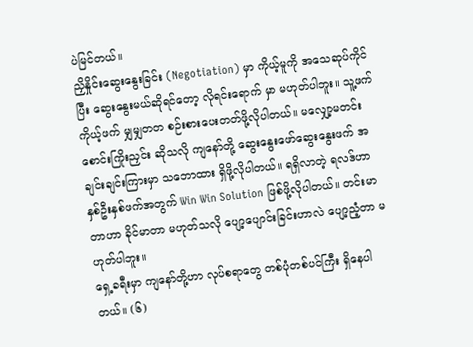ပဲမြင်တယ်။
ညှိနှိုင်းဆွေးနွေးခြင်း (Negotiation) မှာ ကိုယ့်မူကို အသေဆုပ်ကိုင်ပြီး ဆွေးနွေးမယ်ဆိုရင်တော့ လိုရင်းရောက် မှာ မဟုတ်ပါဘူး။ သူ့ဖက်ကိုယ့်ဖက် မျှမျှတတ စဉ်းစားပေးတတ်ဖို့လိုပါတယ်။ မလျှော့မတင်း စောင်းကြိုးညှင်း ဆိုသလို ကျနော်တို့ ဆွေးနွေးဖော်ဆွေးနွေးဖက် အချင်းချင်းကြားမှာ သဘောထား ရှိဖို့လိုပါတယ်။ ရရှိလာတဲ့ ရလဒ်ဟာ နှစ်ဦးနှစ်ဖက်အတွက် Win Win Solution ဖြစ်ဖို့လိုပါတယ်။ တင်းမာတာဟာ ခိုင်မာတာ မဟုတ်သလို ပျော့ပျောင်းခြင်းဟာလဲ ပျော့ညံ့တာ မဟုတ်ပါဘူး။
ရှေ့ခရီးမှာ ကျနော်တို့ဟာ လုပ်စရာတွေ တစ်ပုံတစ်ပင်ကြီး ရှိနေပါတယ်။ (၆)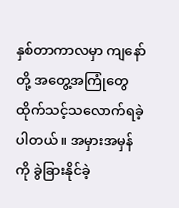နှစ်တာကာလမှာ ကျနော်တို့ အတွေ့အကြုံတွေ ထိုက်သင့်သလောက်ရခဲ့ပါတယ်။ အမှားအမှန်ကို ခွဲခြားနိုင်ခဲ့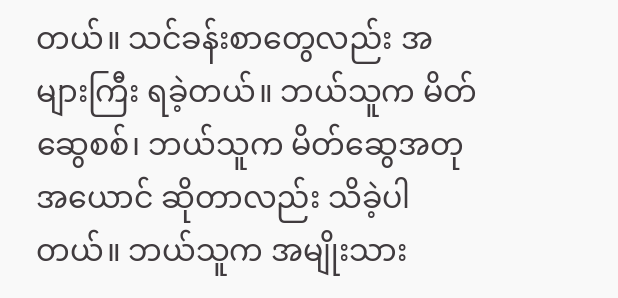တယ်။ သင်ခန်းစာတွေလည်း အများကြီး ရခဲ့တယ်။ ဘယ်သူက မိတ်ဆွေစစ်၊ ဘယ်သူက မိတ်ဆွေအတုအယောင် ဆိုတာလည်း သိခဲ့ပါတယ်။ ဘယ်သူက အမျိုးသား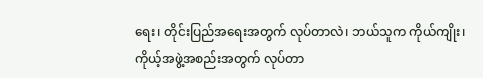ရေး၊ တိုင်းပြည်အရေးအတွက် လုပ်တာလဲ၊ ဘယ်သူက ကိုယ်ကျိုး၊ ကိုယ့်အဖွဲ့အစည်းအတွက် လုပ်တာ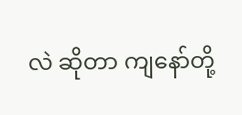လဲ ဆိုတာ ကျနော်တို့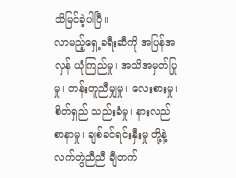သိမြင်ခဲ့ပါပြီ။
လာမည့်ရှေ့ခရီးဆီကို အပြန်အလှန် ယုံကြည်မှု၊ အသိအမှတ်ပြုမှု၊ တန်းတူညီမျှမှု၊ လေးစားမှု၊ စိတ်ရှည် သည်းခံမှု၊ နားလည် စာနာမှု၊ ချစ်ခင်ရင်းနှီးမှု တို့နဲ့ လက်တွဲညီညီ ချီတက်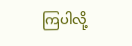ကြပါလို့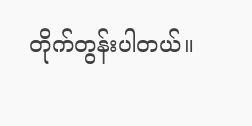တိုက်တွန်းပါတယ်။